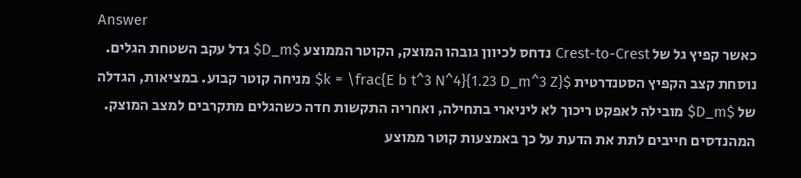Answer
כאשר קפיץ גל של Crest-to-Crest נדחס לכיוון גובהו המוצק, הקוטר הממוצע $D_m$ גדל עקב השטחת הגלים. נוסחת קצב הקפיץ הסטנדרטית $k = \frac{E b t^3 N^4}{1.23 D_m^3 Z}$ מניחה קוטר קבוע. במציאות, הגדלה של $D_m$ מובילה לאפקט ריכוך לא ליניארי בתחילה, ואחריה התקשות חדה כשהגלים מתקרבים למצב המוצק. המהנדסים חייבים לתת את הדעת על כך באמצעות קוטר ממוצע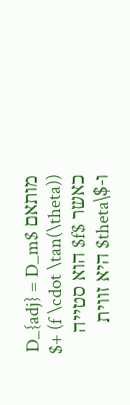מותאם $D_{adj} = D_m + (f \cdot \tan(\theta))$ כאשר $f$ הוא סטייה ו-$\theta$ היא זווית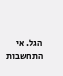הגל. אי התחשבות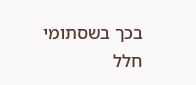בכך בשסתומי חלל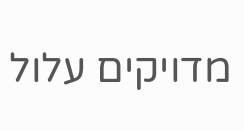מדויקים עלול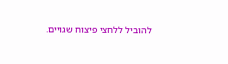להוביל ללחצי פיצוח שגויים.